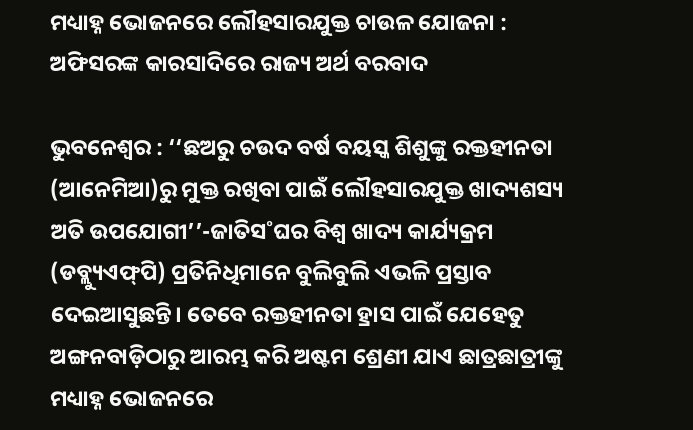ମଧ୍ୟା‌ହ୍ନ ଭୋଜନରେ ଲୌହସାରଯୁକ୍ତ ଚାଉଳ ଯୋଜନା : ଅଫିସରଙ୍କ କାରସାଦିରେ ରାଜ୍ୟ ଅର୍ଥ ବରବାଦ

ଭୁବନେଶ୍ବର : ‘‘ଛଅରୁ ଚଉଦ ବର୍ଷ ବୟସ୍କ ଶିଶୁଙ୍କୁ ରକ୍ତହୀନତା (ଆନେମିଆ)ରୁ ମୁକ୍ତ ରଖିବା ପାଇଁ ଲୌହସାରଯୁକ୍ତ ଖାଦ୍ୟଶସ୍ୟ ଅତି ଉପଯୋଗୀ’’-ଜାତିସ˚ଘର ବିଶ୍ବ ଖାଦ୍ୟ କାର୍ଯ୍ୟକ୍ରମ (ଡବ୍ଲ୍ୟୁଏଫ୍‌ପି) ପ୍ରତିନିଧିମାନେ ବୁଲିବୁଲି ଏଭଳି ପ୍ରସ୍ତାବ ଦେଇଆସୁଛନ୍ତି। ତେବେ ରକ୍ତହୀନତା ହ୍ରାସ ପାଇଁ ଯେହେତୁ ଅଙ୍ଗନବାଡ଼ିଠାରୁ ଆରମ୍ଭ କରି ଅଷ୍ଟମ ଶ୍ରେଣୀ ଯାଏ ଛାତ୍ରଛାତ୍ରୀଙ୍କୁ ମଧ୍ୟା‌ହ୍ନ ଭୋଜନରେ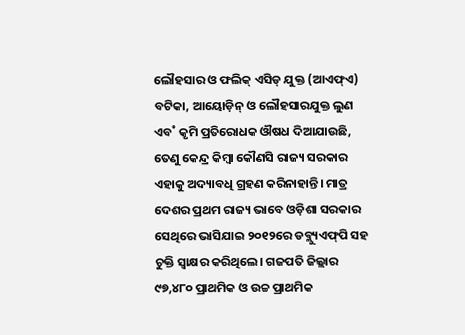ଲୌହସାର ଓ ଫଲିକ୍‌ ଏସିଡ୍‌ ଯୁକ୍ତ (ଆଏଫ୍‌ଏ) ବଟିକା, ଆୟୋଡ଼ିନ୍‌ ଓ ଲୌହସାରଯୁକ୍ତ ଲୁଣ ଏବ˚ କୃମି ପ୍ରତିରୋଧକ ଔଷଧ ଦିଆଯାଉଛି, ତେଣୁ କେନ୍ଦ୍ର କିମ୍ବା କୌଣସି ରାଜ୍ୟ ସରକାର ଏହାକୁ ଅଦ୍ୟାବଧି ଗ୍ରହଣ କରିନାହାନ୍ତି। ମାତ୍ର ଦେଶର ପ୍ରଥମ ରାଜ୍ୟ ଭାବେ ଓଡ଼ିଶା ସରକାର ସେଥିରେ ଭାସିଯାଇ ୨୦୧୨ରେ ଡବ୍ଲ୍ୟୁଏଫ୍‌ପି ସହ ଚୁକ୍ତି ସ୍ବାକ୍ଷର କରିଥିଲେ। ଗଜପତି ଜିଲ୍ଲାର ୯୭,୪୮୦ ପ୍ରାଥମିକ ଓ ଉଚ୍ଚ ପ୍ରାଥମିକ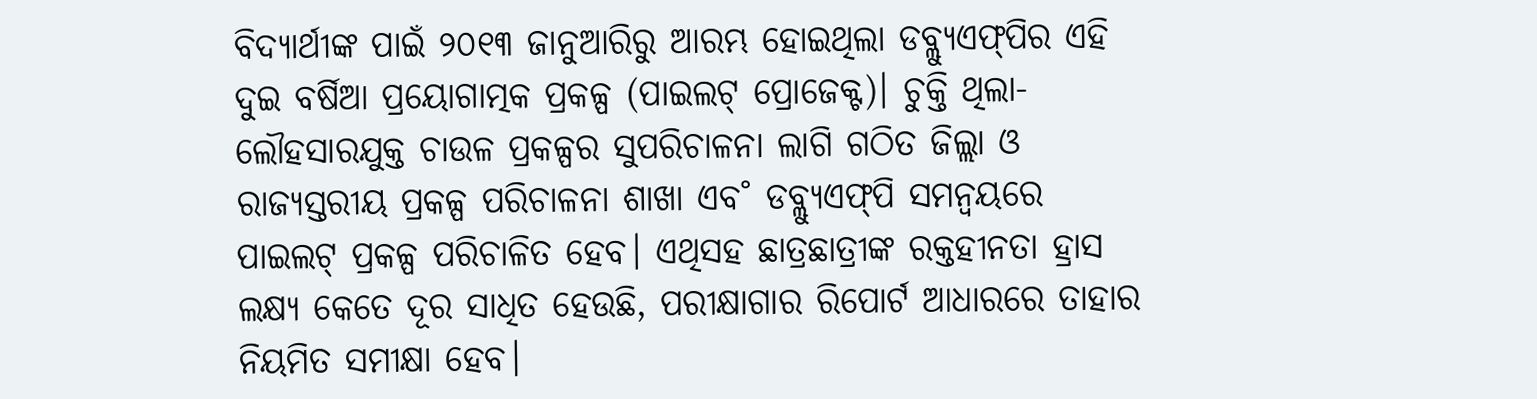ବିଦ୍ୟାର୍ଥୀଙ୍କ ପାଇଁ ୨୦୧୩ ଜାନୁଆରିରୁ ଆରମ୍ଭ ହୋଇଥିଲା ଡବ୍ଲ୍ୟୁଏଫ୍‌ପିର ଏହି ଦୁଇ ବର୍ଷିଆ ପ୍ରୟୋଗାତ୍ମକ ପ୍ରକଳ୍ପ (ପାଇଲଟ୍‌ ପ୍ରୋଜେକ୍ଟ)। ଚୁକ୍ତି ଥିଲା- ଲୌହସାରଯୁକ୍ତ ଚାଉଳ ପ୍ରକଳ୍ପର ସୁପରିଚାଳନା ଲାଗି ଗଠିତ ଜିଲ୍ଲା ଓ ରାଜ୍ୟସ୍ତରୀୟ ପ୍ରକଳ୍ପ ପରିଚାଳନା ଶାଖା ଏବ˚ ଡବ୍ଲ୍ୟୁଏଫ୍‌ପି ସମନ୍ବୟରେ ପାଇଲଟ୍‌ ପ୍ରକଳ୍ପ ପରିଚାଳିତ ହେବ। ଏଥିସହ ଛାତ୍ରଛାତ୍ରୀଙ୍କ ରକ୍ତହୀନତା ହ୍ରାସ ଲକ୍ଷ୍ୟ କେତେ ଦୂର ସାଧିତ ହେଉଛି, ପରୀକ୍ଷାଗାର ରିପୋର୍ଟ ଆଧାରରେ ତାହାର ନିୟମିତ ସମୀକ୍ଷା ହେବ।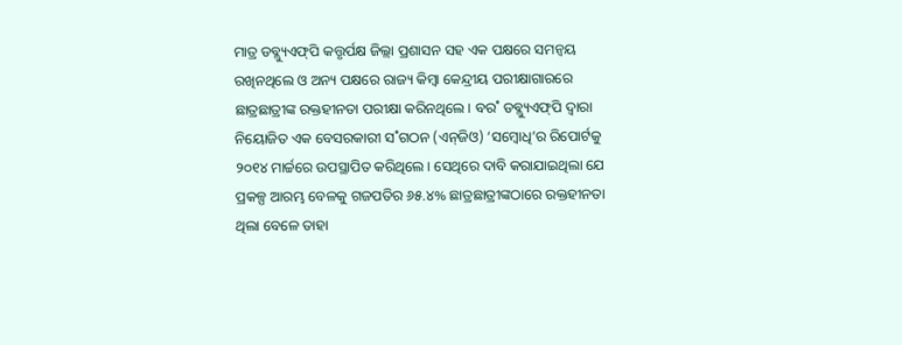ମାତ୍ର ଡବ୍ଲ୍ୟୁଏଫ୍‌ପି କତ୍ତୃର୍ପକ୍ଷ ଜିଲ୍ଲା ପ୍ରଶାସନ ସହ ଏକ ପକ୍ଷରେ ସମନ୍ବୟ ରଖିନଥିଲେ ଓ ଅନ୍ୟ ପକ୍ଷରେ ରାଜ୍ୟ କିମ୍ବା କେନ୍ଦ୍ରୀୟ ପରୀକ୍ଷାଗାରରେ ଛାତ୍ରଛାତ୍ରୀଙ୍କ ରକ୍ତହୀନତା ପରୀକ୍ଷା କରିନଥିଲେ। ବର˚ ଡବ୍ଲ୍ୟୁଏଫ୍‌ପି ଦ୍ବାରା ନିୟୋଜିତ ଏକ ବେସରକାରୀ ସ˚ଗଠନ (ଏନ୍‌ଜିଓ) ‘ସମ୍ବୋଧି’ର ରିପୋର୍ଟକୁ ୨୦୧୪ ମାର୍ଚ୍ଚରେ ଉପସ୍ଥାପିତ କରିଥିଲେ। ସେଥିରେ ଦାବି କରାଯାଇଥିଲା ଯେ ପ୍ରକଳ୍ପ ଆରମ୍ଭ ବେଳକୁ ଗଜପତିର ୬୫.୪% ଛାତ୍ରଛାତ୍ରୀଙ୍କଠାରେ ରକ୍ତହୀନତା ଥିଲା ବେଳେ ତାହା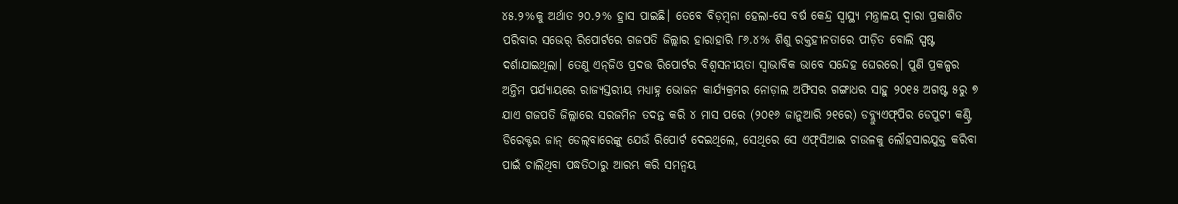୪୫.୨%କୁ ଅର୍ଥାତ ୨୦.୨% ହ୍ରାସ ପାଇଛି। ତେବେ ବିଡ଼ମ୍ବନା ହେଲା-ସେ ବର୍ଷ କେନ୍ଦ୍ର ସ୍ବାସ୍ଥ୍ୟ ମନ୍ତ୍ରାଳୟ ଦ୍ବାରା ପ୍ରକାଶିତ ପରିବାର ସଭେର୍ ରିପୋର୍ଟରେ ଗଜପତି ଜିଲ୍ଲାର ହାରାହାରି ୮୬.୪% ଶିଶୁ ରକ୍ତହୀନତାରେ ପୀଡ଼ିତ ବୋଲି ସ୍ପଷ୍ଟ ଦର୍ଶାଯାଇଥିଲା। ତେଣୁ ଏନ୍‌ଜିଓ ପ୍ରଦତ୍ତ ରିପୋର୍ଟର ବିଶ୍ବସନୀୟତା ସ୍ବାଭାବିକ ଭାବେ ସନ୍ଦେହ ଘେରରେ। ପୁଣି ପ୍ରକଳ୍ପର ଅନ୍ତିମ ପର୍ଯ୍ୟାୟରେ ରାଜ୍ୟସ୍ତରୀୟ ମଧ୍ୟା‌ହ୍ନ ଭୋଜନ କାର୍ଯ୍ୟକ୍ରମର ନୋଡ଼ାଲ ଅଫିସର ଗଙ୍ଗାଧର ସାହୁ ୨୦୧୫ ଅଗଷ୍ଟ ୫ରୁ ୭ ଯାଏ ଗଜପତି ଜିଲ୍ଲାରେ ସରଜମିନ ତଦନ୍ତ କରି ୪ ମାସ ପରେ (୨୦୧୬ ଜାନୁଆରି ୨୧ରେ) ଡବ୍ଲ୍ୟୁଏଫ୍‌ପିର ଡେପୁଟୀ କଣ୍ଟ୍ରି ଡିରେକ୍ଟର ଜାନ୍‌ ଡେଲ୍‌ବାରେଙ୍କୁ ଯେଉଁ ରିପୋର୍ଟ ଦେଇଥିଲେ, ସେଥିରେ ସେ ଏଫ୍‌ସିଆଇ ଚାଉଳକୁ ଲୌହସାରଯୁକ୍ତ କରିବା ପାଇଁ ଚାଲିଥିବା ପଦ୍ଧତିଠାରୁ ଆରମ୍ଭ କରି ସମନ୍ବୟ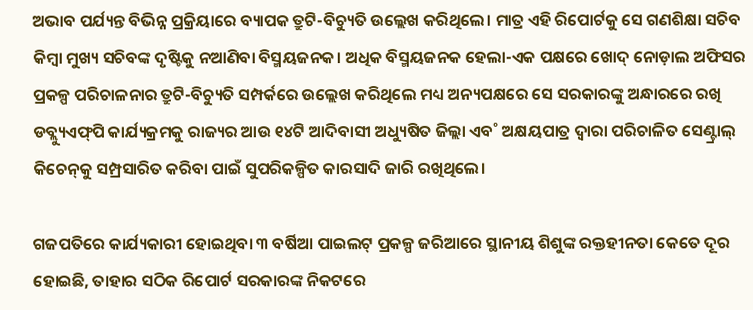ଅଭାବ ପର୍ଯ୍ୟନ୍ତ ବିଭିନ୍ନ ପ୍ରକ୍ରିୟାରେ ବ୍ୟାପକ ତ୍ରୁଟି-ବିଚ୍ୟୁତି ଉଲ୍ଲେଖ କରିଥିଲେ। ମାତ୍ର ଏହି ରିପୋର୍ଟକୁ ସେ ଗଣଶିକ୍ଷା ସଚିବ କିମ୍ବା ମୁଖ୍ୟ ସଚିବଙ୍କ ଦୃଷ୍ଟିକୁ ନଆଣିବା ବିସ୍ମୟଜନକ। ଅଧିକ ବିସ୍ମୟଜନକ ହେଲା-ଏକ ପକ୍ଷରେ ଖୋଦ୍‌ ନୋଡ଼ାଲ ଅଫିସର ପ୍ରକଳ୍ପ ପରିଚାଳନାର ତ୍ରୁଟି-ବିଚ୍ୟୁତି ସମ୍ପର୍କରେ ଉଲ୍ଲେଖ କରିଥିଲେ ମଧ୍ୟ ଅନ୍ୟପକ୍ଷରେ ସେ ସରକାରଙ୍କୁ ଅନ୍ଧାରରେ ରଖି ଡବ୍ଲ୍ୟୁଏଫ୍‌ପି କାର୍ଯ୍ୟକ୍ରମକୁ ରାଜ୍ୟର ଆଉ ୧୪ଟି ଆଦିବାସୀ ଅଧ୍ୟୁଷିତ ଜିଲ୍ଲା ଏବ˚ ଅକ୍ଷୟପାତ୍ର ଦ୍ବାରା ପରିଚାଳିତ ସେଣ୍ଟ୍ରାଲ୍‌ କିଚେନ୍‌କୁ ସମ୍ପ୍ରସାରିତ କରିବା ପାଇଁ ସୁପରିକଳ୍ପିତ କାରସାଦି ଜାରି ରଖିଥିଲେ।

ଗଜପତିରେ କାର୍ଯ୍ୟକାରୀ ହୋଇଥିବା ୩ ବର୍ଷିଆ ପାଇଲଟ୍‌ ପ୍ରକଳ୍ପ ଜରିଆରେ ସ୍ଥାନୀୟ ଶିଶୁଙ୍କ ରକ୍ତହୀନତା କେତେ ଦୂର ହୋଇଛି, ତାହାର ସଠିକ ରିପୋର୍ଟ ସରକାରଙ୍କ ନିକଟରେ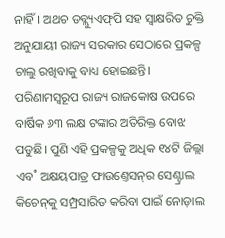ନାହିଁ। ଅଥଚ ଡବ୍ଲ୍ୟୁଏଫ୍‌ପି ସହ ସ୍ବାକ୍ଷରିତ ଚୁକ୍ତି ଅନୁଯାୟୀ ରାଜ୍ୟ ସରକାର ସେଠାରେ ପ୍ରକଳ୍ପ ଚାଲୁ ରଖିବାକୁ ବାଧ୍ୟ ହୋଇଛନ୍ତି। ପରିଣାମସ୍ବରୂପ ରାଜ୍ୟ ରାଜକୋଷ ଉପରେ ବାର୍ଷିକ ୬୩ ଲକ୍ଷ ଟଙ୍କାର ଅତିରିକ୍ତ ବୋଝ ପଡୁଛି। ପୁଣି ଏହି ପ୍ରକଳ୍ପକୁ ଅଧିକ ୧୪ଟି ଜିଲ୍ଲା ଏବ˚ ଅକ୍ଷୟପାତ୍ର ଫାଉଣ୍ତେସନ୍‌ର ସେଣ୍ଟ୍ରାଲ କିଚେନ୍‌କୁ ସମ୍ପ୍ରସାରିତ କରିବା ପାଇଁ ନୋଡ଼ାଲ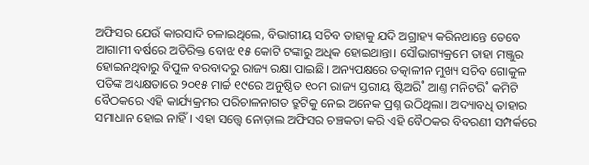ଅଫିସର ଯେଉଁ କାରସାଦି ଚଳାଇଥିଲେ, ବିଭାଗୀୟ ସଚିବ ତାହାକୁ ଯଦି ଅଗ୍ରାହ୍ୟ କରିନଥାନ୍ତେ ତେବେ ଆଗାମୀ ବର୍ଷରେ ଅତିରିକ୍ତ ବୋଝ ୧୫ କୋଟି ଟଙ୍କାରୁ ଅଧିକ ହୋଇଥାନ୍ତା। ସୌଭାଗ୍ୟକ୍ରମେ ତାହା ମଞ୍ଜୁର ହୋଇନଥିବାରୁ ବିପୁଳ ବରବାଦରୁ ରାଜ୍ୟ ରକ୍ଷା ପାଇଛି। ଅନ୍ୟପକ୍ଷରେ ତତ୍କାଳୀନ ମୁଖ୍ୟ ସଚିବ ଗୋକୁଳ ପତିଙ୍କ ଅଧ୍ୟକ୍ଷତାରେ ୨୦୧୫ ମାର୍ଚ୍ଚ ୧୯ରେ ଅନୁଷ୍ଠିତ ୧୦ମ ରାଜ୍ୟ ସ୍ତରୀୟ ଷ୍ଟିଅରି˚ ଆଣ୍ତ ମନିଟରି˚ କମିଟି ବୈଠକରେ ଏହି କାର୍ଯ୍ୟକ୍ରମର ପରିଚାଳନାଗତ ତ୍ରୁଟିକୁ ନେଇ ଅନେକ ପ୍ରଶ୍ନ ଉଠିଥିଲା। ଅଦ୍ୟାବଧି ତାହାର ସମାଧାନ ହୋଇ ନାହିଁ। ଏହା ସତ୍ତ୍ବେ ନୋଡ଼ାଲ ଅଫିସର ଚଞ୍ଚକତା କରି ଏହି ବୈଠକର ବିବରଣୀ ସମ୍ପର୍କରେ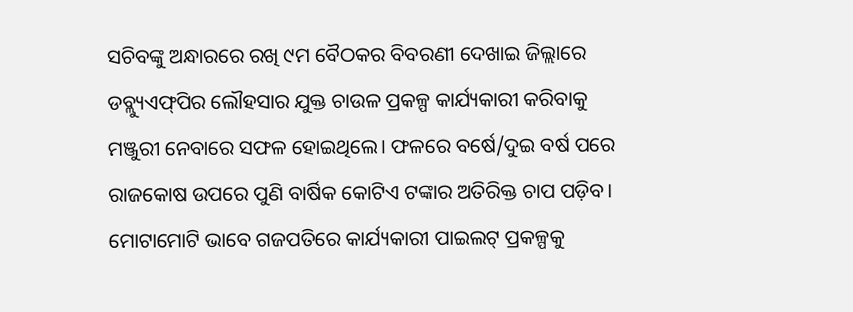ସଚିବଙ୍କୁ ଅନ୍ଧାରରେ ରଖି ୯ମ ବୈଠକର ବିବରଣୀ ଦେଖାଇ ଜିଲ୍ଲାରେ ଡବ୍ଲ୍ୟୁଏଫ୍‌ପିର ଲୌହସାର ଯୁକ୍ତ ଚାଉଳ ପ୍ରକଳ୍ପ କାର୍ଯ୍ୟକାରୀ କରିବାକୁ ମଞ୍ଜୁରୀ ନେବାରେ ସଫଳ ହୋଇଥିଲେ। ଫଳରେ ବର୍ଷେ/ଦୁଇ ବର୍ଷ ପରେ ରାଜକୋଷ ଉପରେ ପୁଣି ବାର୍ଷିକ କୋଟିଏ ଟଙ୍କାର ଅତିରିକ୍ତ ଚାପ ପଡ଼ିବ। ମୋଟାମୋଟି ଭାବେ ଗଜପତିରେ କାର୍ଯ୍ୟକାରୀ ପାଇଲଟ୍‌ ପ୍ରକଳ୍ପକୁ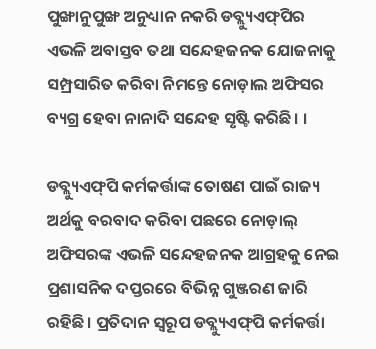ପୁଙ୍ଖାନୁପୁଙ୍ଖ ଅନୁଧ୍ୟାନ ନକରି ଡବ୍ଲ୍ୟୁଏଫ୍‌ପିର ଏଭଳି ଅବାସ୍ତବ ତଥା ସନ୍ଦେହଜନକ ଯୋଜନାକୁ ସମ୍ପ୍ରସାରିତ କରିବା ନିମନ୍ତେ ନୋଡ଼ାଲ ଅଫିସର ବ୍ୟଗ୍ର ହେବା ନାନାଦି ସନ୍ଦେହ ସୃଷ୍ଟି କରିଛି। ।

ଡବ୍ଲ୍ୟୁଏଫ୍‌ପି କର୍ମକର୍ତ୍ତାଙ୍କ ତୋଷଣ ପାଇଁ ରାଜ୍ୟ ଅର୍ଥକୁ ବରବାଦ କରିବା ପଛରେ ନୋଡ଼ାଲ୍‌ ଅଫିସରଙ୍କ ଏଭଳି ସନ୍ଦେହଜନକ ଆଗ୍ରହକୁ ନେଇ ପ୍ରଶାସନିକ ଦପ୍ତରରେ ବିଭିନ୍ନ ଗୁଞ୍ଜରଣ ଜାରି ରହିଛି। ପ୍ରତିଦାନ ସ୍ବରୂପ ଡବ୍ଲ୍ୟୁଏଫ୍‌ପି କର୍ମକର୍ତ୍ତା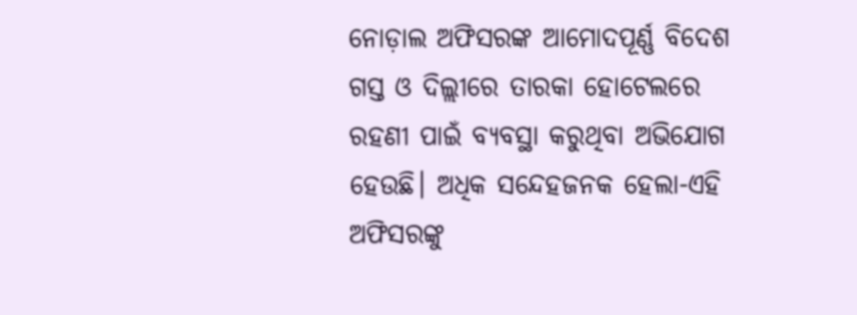ନୋଡ଼ାଲ ଅଫିସରଙ୍କ ଆମୋଦପୂର୍ଣ୍ଣ ବିଦେଶ ଗସ୍ତ ଓ ଦିଲ୍ଲୀରେ ତାରକା ହୋଟେଲରେ ରହଣୀ ପାଇଁ ବ୍ୟବସ୍ଥା କରୁଥିବା ଅଭିଯୋଗ ହେଉଛି। ଅଧିକ ସନ୍ଦେହଜନକ ହେଲା-ଏହି ଅଫିସରଙ୍କୁ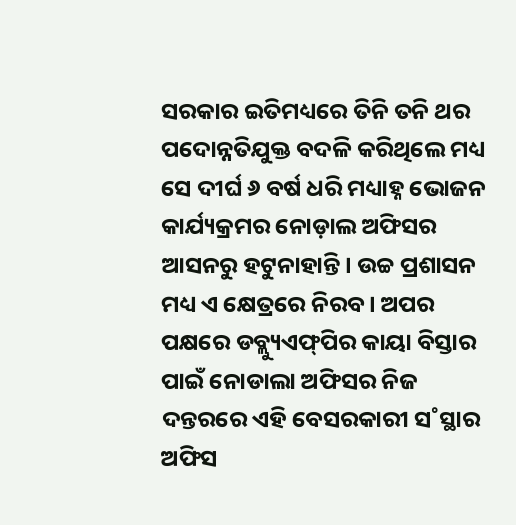ସରକାର ଇତିମଧ୍ୟରେ ତିନି ତନି ଥର ପଦୋନ୍ନତିଯୁକ୍ତ ବଦଳି କରିଥିଲେ ମଧ୍ୟ ସେ ଦୀର୍ଘ ୬ ବର୍ଷ ଧରି ମଧ୍ୟା‌ହ୍ନ ଭୋଜନ କାର୍ଯ୍ୟକ୍ରମର ନୋଡ଼ାଲ ଅଫିସର ଆସନରୁ ହଟୁନାହାନ୍ତି। ଉଚ୍ଚ ପ୍ରଶାସନ ମଧ୍ୟ ଏ କ୍ଷେତ୍ରରେ ନିରବ। ଅପର ପକ୍ଷରେ ଡବ୍ଲ୍ୟୁଏଫ୍‌ପିର କାୟା ବିସ୍ତାର ପାଇଁ ନୋଡାଲା ଅଫିସର ନିଜ ଦନ୍ତରରେ ଏହି ବେସରକାରୀ ସ˚ସ୍ଥାର ଅଫିସ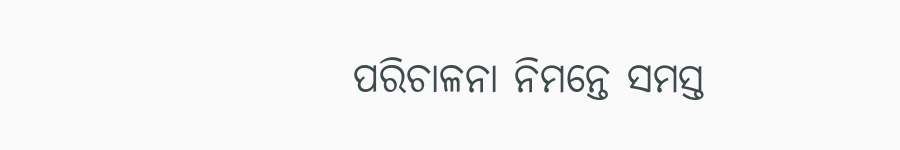ପରିଚାଳନା ନିମନ୍ତେ ସମସ୍ତ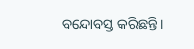ବନ୍ଦୋବସ୍ତ କରିଛନ୍ତି।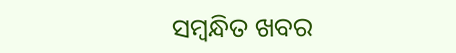ସମ୍ବନ୍ଧିତ ଖବର